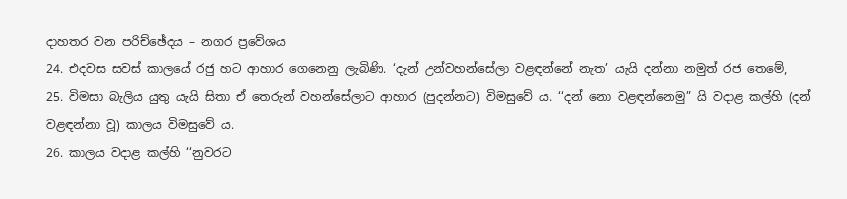දාහතර වන පරිච්ඡේදය – නගර ප්‍රවේශය
24. එදවස සවස් කාලයේ රජු හට ආහාර ගෙනෙනු ලැබිණි. ‘දැන් උන්වහන්සේලා වළඳන්නේ නැත’ යැයි දන්නා නමුත් රජ තෙමේ,
25. විමසා බැලිය යුතු යැයි සිතා ඒ තෙරුන් වහන්සේලාට ආහාර (පුදන්නට) විමසුවේ ය. ‘‘දන් නො වළඳන්නෙමු” යි වදාළ කල්හි (දන් වළඳන්නා වූ) කාලය විමසුවේ ය.
26. කාලය වදාළ කල්හි ‘‘නුවරට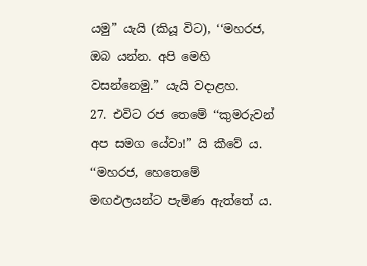යමු” යැයි (කියූ විට), ‘‘මහරජ, ඔබ යන්න. අපි මෙහි වසන්නෙමු.” යැයි වදාළහ.
27. එවිට රජ තෙමේ ‘‘කුමරුවන් අප සමග යේවා!” යි කීවේ ය. ‘‘මහරජ, හෙතෙමේ මඟඵලයන්ට පැමිණ ඇත්තේ ය.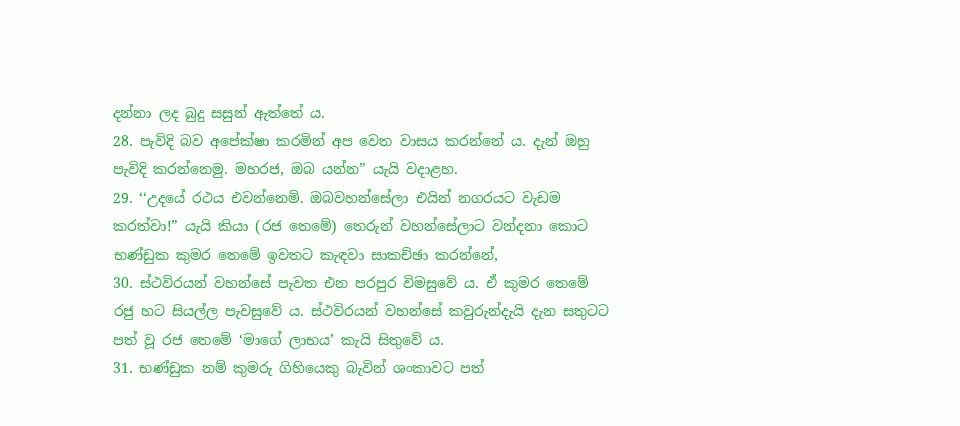දන්නා ලද බුදු සසුන් ඇත්තේ ය.
28. පැවිදි බව අපේක්ෂා කරමින් අප වෙත වාසය කරන්නේ ය. දැන් ඔහු පැවිදි කරන්නෙමු. මහරජ, ඔබ යන්න” යැයි වදාළහ.
29. ‘‘උදයේ රථය එවන්නෙමි. ඔබවහන්සේලා එයින් නගරයට වැඩම කරත්වා!” යැයි කියා (රජ තෙමේ) තෙරුන් වහන්සේලාට වන්දනා කොට භණ්ඩුක කුමර තෙමේ ඉවතට කැඳවා සාකච්ඡා කරන්නේ,
30. ස්ථවිරයන් වහන්සේ පැවත එන පරපුර විමසුවේ ය. ඒ කුමර තෙමේ රජු හට සියල්ල පැවසුවේ ය. ස්ථවිරයන් වහන්සේ කවුරුන්දැයි දැන සතුටට පත් වූ රජ තෙමේ ‘මාගේ ලාභය’ කැයි සිතුවේ ය.
31. භණ්ඩුක නම් කුමරු ගිහියෙකු බැවින් ශංකාවට පත්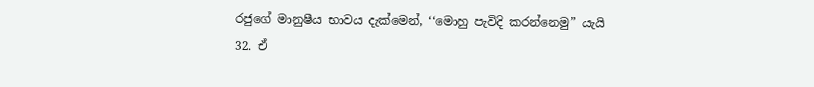රජුගේ මානුෂීය භාවය දැක්මෙන්, ‘‘මොහු පැවිදි කරන්නෙමු” යැයි
32. ඒ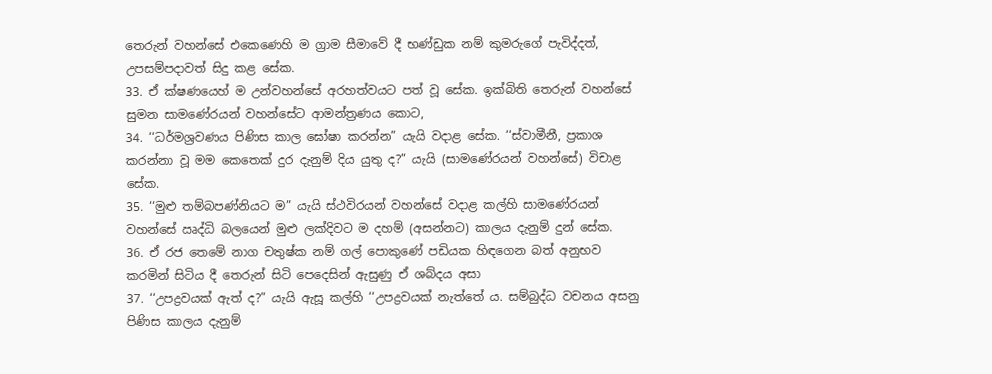තෙරුන් වහන්සේ එකෙණෙහි ම ග්‍රාම සීමාවේ දී භණ්ඩුක නම් කුමරුගේ පැවිද්දත්, උපසම්පදාවත් සිදු කළ සේක.
33. ඒ ක්ෂණයෙහ් ම උන්වහන්සේ අරහත්වයට පත් වූ සේක. ඉක්බිති තෙරුන් වහන්සේ සුමන සාමණේරයන් වහන්සේට ආමන්ත්‍රණය කොට,
34. ‘‘ධර්මශ්‍රවණය පිණිස කාල ඝෝෂා කරන්න” යැයි වදාළ සේක. ‘‘ස්වාමීනී, ප්‍රකාශ කරන්නා වූ මම කෙතෙක් දුර දැනුම් දිය යුතු ද?” යැයි (සාමණේරයන් වහන්සේ) විචාළ සේක.
35. ‘‘මුළු තම්බපණ්නියට ම” යැයි ස්ථවිරයන් වහන්සේ වදාළ කල්හි සාමණේරයන් වහන්සේ ඍද්ධි බලයෙන් මුළු ලක්දිවට ම දහම් (අසන්නට) කාලය දැනුම් දුන් සේක.
36. ඒ රජ තෙමේ නාග චතුෂ්ක නම් ගල් පොකුණේ පඩියක හිඳගෙන බත් අනුභව කරමින් සිටිය දී තෙරුන් සිටි පෙදෙසින් ඇසුණු ඒ ශබ්දය අසා
37. ‘‘උපද්‍රවයක් ඇත් ද?” යැයි ඇසූ කල්හි ‘‘උපද්‍රවයක් නැත්තේ ය. සම්බුද්ධ වචනය අසනු පිණිස කාලය දැනුම්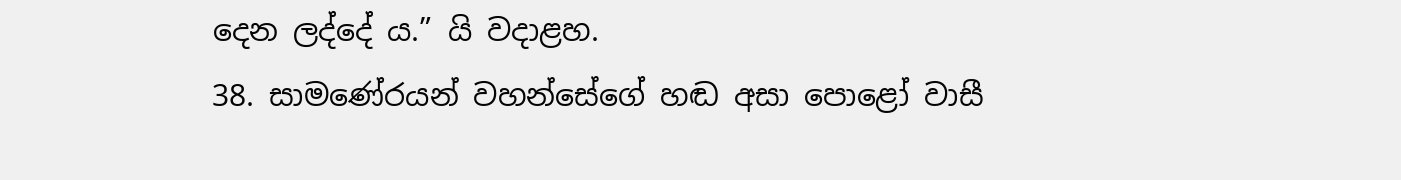දෙන ලද්දේ ය.” යි වදාළහ.
38. සාමණේරයන් වහන්සේගේ හඬ අසා පොළෝ වාසී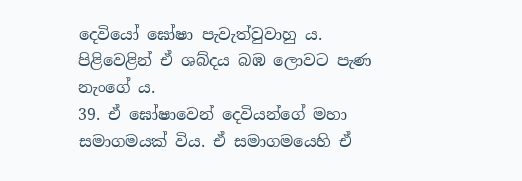දෙවියෝ ඝෝෂා පැවැත්වුවාහු ය. පිළිවෙළින් ඒ ශබ්දය බඹ ලොවට පැණ නැංගේ ය.
39. ඒ ඝෝෂාවෙන් දෙවියන්ගේ මහා සමාගමයක් විය. ඒ සමාගමයෙහි ඒ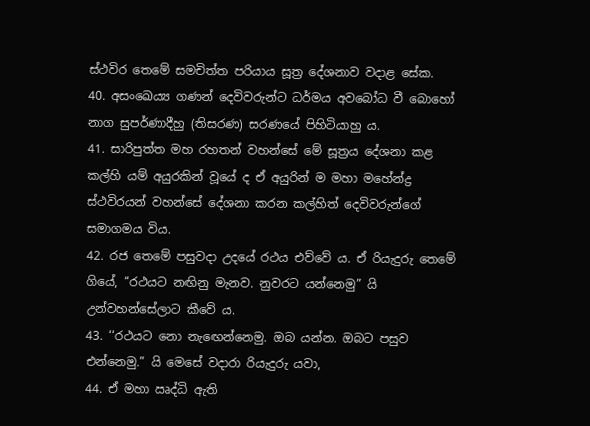ස්ථවිර තෙමේ සමචිත්ත පරියාය සූත්‍ර දේශනාව වදාළ සේක.
40. අසංඛෙය්‍ය ගණන් දෙවිවරුන්ට ධර්මය අවබෝධ වී බොහෝ නාග සුපර්ණාදීහු (තිසරණ) සරණයේ පිහිටියාහු ය.
41. සාරිපුත්ත මහ රහතන් වහන්සේ මේ සූත්‍රය දේශනා කළ කල්හි යම් අයුරකින් වූයේ ද ඒ අයුරින් ම මහා මහේන්ද්‍ර ස්ථවිරයන් වහන්සේ දේශනා කරන කල්හිත් දෙවිවරුන්ගේ සමාගමය විය.
42. රජ තෙමේ පසුවදා උදයේ රථය එව්වේ ය. ඒ රියැදුරු තෙමේ ගියේ, ‘‘රථයට නඟිනු මැනව. නුවරට යන්නෙමු” යි උන්වහන්සේලාට කීවේ ය.
43. ‘‘රථයට නො නැඟෙන්නෙමු. ඔබ යන්න. ඔබට පසුව එන්නෙමු.” යි මෙසේ වදාරා රියැදුරු යවා,
44. ඒ මහා ඍද්ධි ඇති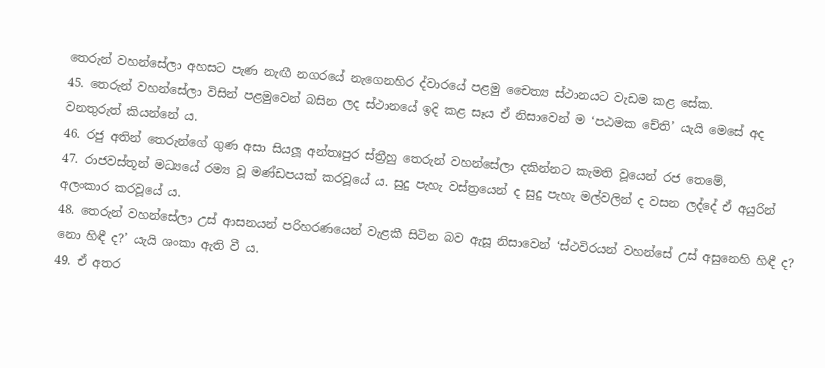තෙරුන් වහන්සේලා අහසට පැණ නැඟී නගරයේ නැගෙනහිර ද්වාරයේ පළමු චෛත්‍ය ස්ථානයට වැඩම කළ සේක.
45. තෙරුන් වහන්සේලා විසින් පළමුවෙන් බසින ලද ස්ථානයේ ඉදි කළ සෑය ඒ නිසාවෙන් ම ‘පඨමක චේති’ යැයි මෙසේ අද වනතුරුත් කියන්නේ ය.
46. රජු අතින් තෙරුන්ගේ ගුණ අසා සියලූ අන්තඃපුර ස්ත්‍රීහු තෙරුන් වහන්සේලා දකින්නට කැමති වූයෙන් රජ තෙමේ,
47. රාජවස්තූන් මධ්‍යයේ රම්‍ය වූ මණ්ඩපයක් කරවූයේ ය. සුදු පැහැ වස්ත්‍රයෙන් ද සුදු පැහැ මල්වලින් ද වසන ලද්දේ ඒ අයුරින් අලංකාර කරවූයේ ය.
48. තෙරුන් වහන්සේලා උස් ආසනයන් පරිහරණයෙන් වැළකී සිටින බව ඇසූ නිසාවෙන් ‘ස්ථවිරයන් වහන්සේ උස් අසුනෙහි හිඳී ද? නො හිඳී ද?’ යැයි ශංකා ඇති වී ය.
49. ඒ අතර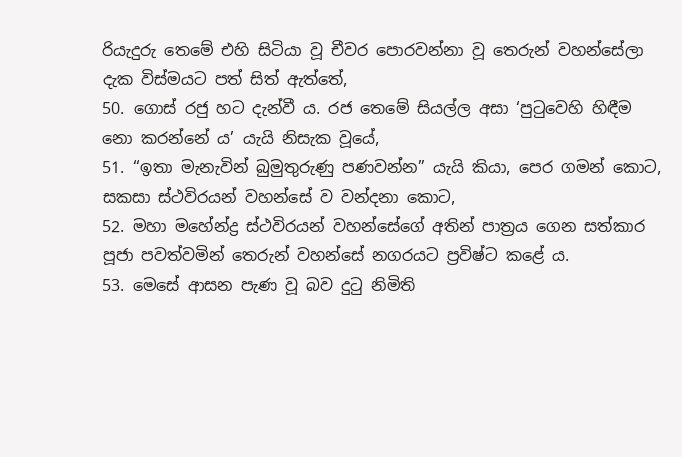රියැදුරු තෙමේ එහි සිටියා වූ චීවර පොරවන්නා වූ තෙරුන් වහන්සේලා දැක විස්මයට පත් සිත් ඇත්තේ,
50. ගොස් රජු හට දැන්වී ය. රජ තෙමේ සියල්ල අසා ‘පුටුවෙහි හිඳීම නො කරන්නේ ය’ යැයි නිසැක වූයේ,
51. ‘‘ඉතා මැනැවින් බුමුතුරුණු පණවන්න” යැයි කියා, පෙර ගමන් කොට, සකසා ස්ථවිරයන් වහන්සේ ව වන්දනා කොට,
52. මහා මහේන්ද්‍ර ස්ථවිරයන් වහන්සේගේ අතින් පාත්‍රය ගෙන සත්කාර පූජා පවත්වමින් තෙරුන් වහන්සේ නගරයට ප්‍රවිෂ්ට කළේ ය.
53. මෙසේ ආසන පැණ වූ බව දුටු නිමිති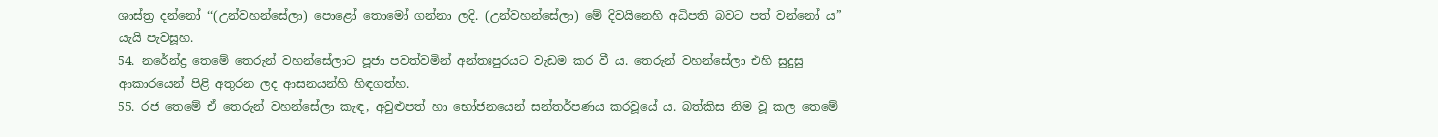ශාස්ත්‍ර දන්නෝ ‘‘(උන්වහන්සේලා) පොළෝ තොමෝ ගන්නා ලදි. (උන්වහන්සේලා) මේ දිවයිනෙහි අධිපති බවට පත් වන්නෝ ය” යැයි පැවසූහ.
54. නරේන්ද්‍ර තෙමේ තෙරුන් වහන්සේලාට පූජා පවත්වමින් අන්තඃපුරයට වැඩම කර වී ය. තෙරුන් වහන්සේලා එහි සුදුසු ආකාරයෙන් පිළි අතුරන ලද ආසනයන්හි හිඳගත්හ.
55. රජ තෙමේ ඒ තෙරුන් වහන්සේලා කැඳ, අවුළුපත් හා භෝජනයෙන් සන්තර්පණය කරවූයේ ය. බත්කිස නිම වූ කල තෙමේ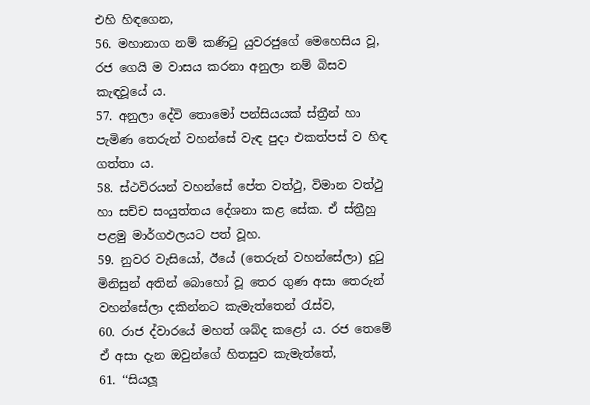එහි හිඳගෙන,
56. මහානාග නම් කණිටු යුවරජුගේ මෙහෙසිය වූ, රජ ගෙයි ම වාසය කරනා අනුලා නම් බිසව කැඳවූයේ ය.
57. අනුලා දේවි තොමෝ පන්සියයක් ස්ත්‍රීන් හා පැමිණ තෙරුන් වහන්සේ වැඳ පුදා එකත්පස් ව හිඳ ගත්තා ය.
58. ස්ථවිරයන් වහන්සේ පේත වත්ථු, විමාන වත්ථු හා සච්ච සංයුත්තය දේශනා කළ සේක. ඒ ස්ත්‍රීහු පළමු මාර්ගඵලයට පත් වූහ.
59. නුවර වැසියෝ, ඊයේ (තෙරුන් වහන්සේලා) දුටු මිනිසුන් අතින් බොහෝ වූ තෙර ගුණ අසා තෙරුන් වහන්සේලා දකින්නට කැමැත්තෙන් රැස්ව,
60. රාජ ද්වාරයේ මහත් ශබ්ද කළෝ ය. රජ තෙමේ ඒ අසා දැන ඔවුන්ගේ හිතසුව කැමැත්තේ,
61. ‘‘සියලූ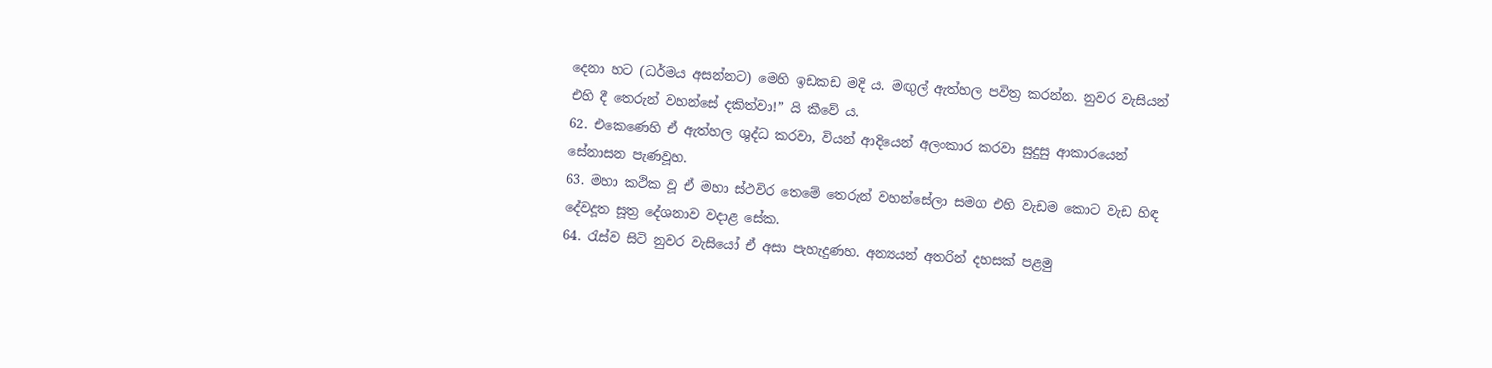දෙනා හට (ධර්මය අසන්නට) මෙහි ඉඩකඩ මදි ය. මඟුල් ඇත්හල පවිත්‍ර කරන්න. නුවර වැසියන් එහි දී තෙරුන් වහන්සේ දකිත්වා!” යි කීවේ ය.
62. එකෙණෙහි ඒ ඇත්හල ශුද්ධ කරවා, වියන් ආදියෙන් අලංකාර කරවා සුදුසු ආකාරයෙන් සේනාසන පැණවූහ.
63. මහා කථික වූ ඒ මහා ස්ථවිර තෙමේ තෙරුන් වහන්සේලා සමග එහි වැඩම කොට වැඩ හිඳ දේවදූත සූත්‍ර දේශනාව වදාළ සේක.
64. රැස්ව සිටි නුවර වැසියෝ ඒ අසා පැහැදුණහ. අන්‍යයන් අතරින් දහසක් පළමු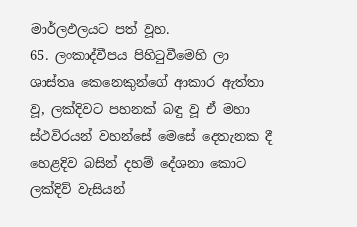මාර්ලඵලයට පත් වූහ.
65. ලංකාද්වීපය පිහිටුවීමෙහි ලා ශාස්තෘ කෙනෙකුන්ගේ ආකාර ඇත්තා වූ, ලක්දිවට පහනක් බඳු වූ ඒ මහා ස්ථවිරයන් වහන්සේ මෙසේ දෙතැනක දී හෙළදිව බසින් දහම් දේශනා කොට ලක්දිව් වැසියන්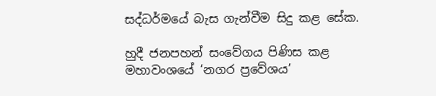සද්ධර්මයේ බැස ගැන්වීම සිදු කළ සේක.

හුදී ජනපහන් සංවේගය පිණිස කළ මහාවංශයේ ‘නගර ප්‍රවේශය’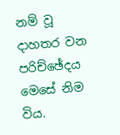නම් වූ දාහතර වන පරිච්ඡේදය මෙසේ නිම විය.